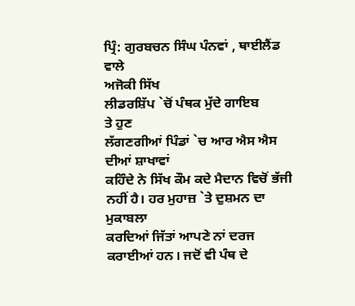ਪ੍ਰਿੰ: ਗੁਰਬਚਨ ਸਿੰਘ ਪੰਨਵਾਂ , ਥਾਈਲੈਂਡ ਵਾਲੇ
ਅਜੋਕੀ ਸਿੱਖ
ਲੀਡਰਸ਼ਿੱਪ `ਚੋਂ ਪੰਥਕ ਮੁੱਦੇ ਗਾਇਬ
ਤੇ ਹੁਣ
ਲੱਗਣਗੀਆਂ ਪਿੰਡਾਂ `ਚ ਆਰ ਐਸ ਐਸ ਦੀਆਂ ਸ਼ਾਖਾਵਾਂ
ਕਹਿੰਦੇ ਨੇ ਸਿੱਖ ਕੌਮ ਕਦੇ ਮੈਦਾਨ ਵਿਚੋਂ ਭੱਜੀ ਨਹੀਂ ਹੈ। ਹਰ ਮੁਹਾਜ਼ `ਤੇ ਦੁਸ਼ਮਨ ਦਾ ਮੁਕਾਬਲਾ
ਕਰਦਿਆਂ ਜਿੱਤਾਂ ਆਪਣੇ ਨਾਂ ਦਰਜ ਕਰਾਈਆਂ ਹਨ। ਜਦੋਂ ਵੀ ਪੰਥ ਦੇ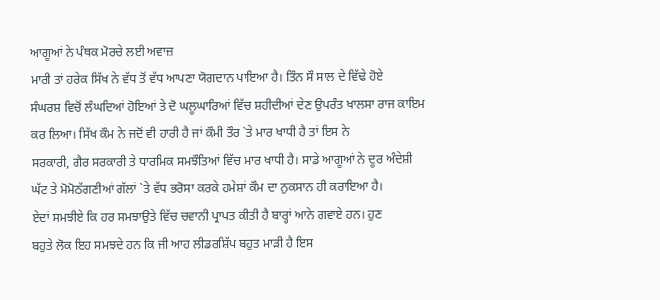ਆਗੂਆਂ ਨੇ ਪੰਥਕ ਮੋਰਚੇ ਲਈ ਅਵਾਜ਼
ਮਾਰੀ ਤਾਂ ਹਰੇਕ ਸਿੱਖ ਨੇ ਵੱਧ ਤੋਂ ਵੱਧ ਆਪਣਾ ਯੋਗਦਾਨ ਪਾਇਆ ਹੈ। ਤਿੰਨ ਸੌ ਸਾਲ ਦੇ ਵਿੱਢੇ ਹੋਏ
ਸੰਘਰਸ਼ ਵਿਚੋਂ ਲੰਘਦਿਆਂ ਹੋਇਆਂ ਤੇ ਦੋ ਘਲੂਘਾਰਿਆਂ ਵਿੱਚ ਸ਼ਹੀਦੀਆਂ ਦੇਣ ਉਪਰੰਤ ਖਾਲਸਾ ਰਾਜ ਕਾਇਮ
ਕਰ ਲਿਆ। ਸਿੱਖ ਕੌਮ ਨੇ ਜਦੋਂ ਵੀ ਹਾਰੀ ਹੈ ਜਾਂ ਕੌਮੀ ਤੌਰ `ਤੇ ਮਾਰ ਖਾਧੀ ਹੈ ਤਾਂ ਇਸ ਨੇ
ਸਰਕਾਰੀ, ਗੈਰ ਸਰਕਾਰੀ ਤੇ ਧਾਰਮਿਕ ਸਮਝੌਤਿਆਂ ਵਿੱਚ ਮਾਰ ਖਾਧੀ ਹੈ। ਸਾਡੇ ਆਗੂਆਂ ਨੇ ਦੂਰ ਅੰਦੇਸ਼ੀ
ਘੱਟ ਤੇ ਮੋਮੋਠੱਗਣੀਆਂ ਗੱਲਾਂ `ਤੇ ਵੱਧ ਭਰੋਸਾ ਕਰਕੇ ਹਮੇਸ਼ਾਂ ਕੌਮ ਦਾ ਨੁਕਸਾਨ ਹੀ ਕਰਾਇਆ ਹੈ।
ਏਦਾਂ ਸਮਝੀਏ ਕਿ ਹਰ ਸਮਝਾਉਤੇ ਵਿੱਚ ਚਵਾਨੀ ਪ੍ਰਾਪਤ ਕੀਤੀ ਹੈ ਬਾਰ੍ਹਾਂ ਆਨੇ ਗਵਾਏ ਹਨ। ਹੁਣ
ਬਹੁਤੇ ਲੋਕ ਇਹ ਸਮਝਦੇ ਹਨ ਕਿ ਜੀ ਆਹ ਲੀਡਰਸ਼ਿੱਪ ਬਹੁਤ ਮਾੜੀ ਹੈ ਇਸ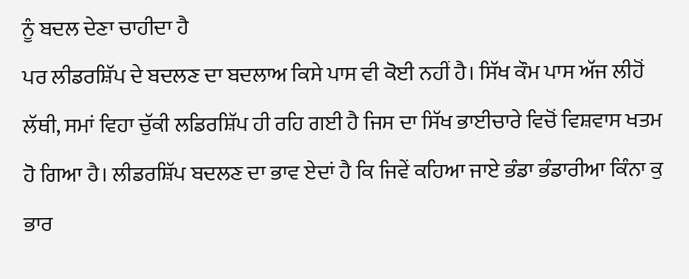ਨੂੰ ਬਦਲ ਦੇਣਾ ਚਾਹੀਦਾ ਹੈ
ਪਰ ਲੀਡਰਸ਼ਿੱਪ ਦੇ ਬਦਲਣ ਦਾ ਬਦਲਾਅ ਕਿਸੇ ਪਾਸ ਵੀ ਕੋਈ ਨਹੀਂ ਹੈ। ਸਿੱਖ ਕੌਮ ਪਾਸ ਅੱਜ ਲੀਹੋਂ
ਲੱਥੀ, ਸਮਾਂ ਵਿਹਾ ਚੁੱਕੀ ਲਡਿਰਸ਼ਿੱਪ ਹੀ ਰਹਿ ਗਈ ਹੈ ਜਿਸ ਦਾ ਸਿੱਖ ਭਾਈਚਾਰੇ ਵਿਚੋਂ ਵਿਸ਼ਵਾਸ ਖਤਮ
ਹੋ ਗਿਆ ਹੈ। ਲੀਡਰਸ਼ਿੱਪ ਬਦਲਣ ਦਾ ਭਾਵ ਏਦਾਂ ਹੈ ਕਿ ਜਿਵੇਂ ਕਹਿਆ ਜਾਏ ਭੰਡਾ ਭੰਡਾਰੀਆ ਕਿੰਨਾ ਕੁ
ਭਾਰ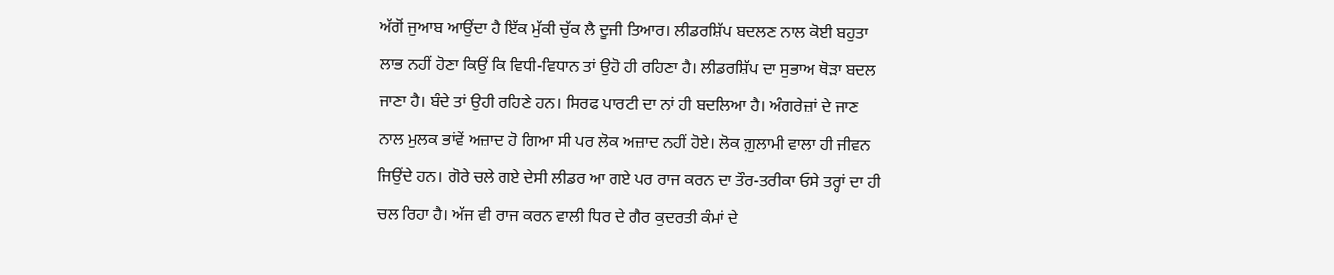ਅੱਗੋਂ ਜੁਆਬ ਆਉਂਦਾ ਹੈ ਇੱਕ ਮੁੱਕੀ ਚੁੱਕ ਲੈ ਦੂਜੀ ਤਿਆਰ। ਲੀਡਰਸ਼ਿੱਪ ਬਦਲਣ ਨਾਲ ਕੋਈ ਬਹੁਤਾ
ਲਾਭ ਨਹੀਂ ਹੋਣਾ ਕਿਉਂ ਕਿ ਵਿਧੀ-ਵਿਧਾਨ ਤਾਂ ਉਹੋ ਹੀ ਰਹਿਣਾ ਹੈ। ਲੀਡਰਸ਼ਿੱਪ ਦਾ ਸੁਭਾਅ ਥੋੜਾ ਬਦਲ
ਜਾਣਾ ਹੈ। ਬੰਦੇ ਤਾਂ ਉਹੀ ਰਹਿਣੇ ਹਨ। ਸਿਰਫ ਪਾਰਟੀ ਦਾ ਨਾਂ ਹੀ ਬਦਲਿਆ ਹੈ। ਅੰਗਰੇਜ਼ਾਂ ਦੇ ਜਾਣ
ਨਾਲ ਮੁਲਕ ਭਾਂਵੇਂ ਅਜ਼ਾਦ ਹੋ ਗਿਆ ਸੀ ਪਰ ਲੋਕ ਅਜ਼ਾਦ ਨਹੀਂ ਹੋਏ। ਲੋਕ ਗ਼ੁਲਾਮੀ ਵਾਲਾ ਹੀ ਜੀਵਨ
ਜਿਉਂਦੇ ਹਨ। ਗੋਰੇ ਚਲੇ ਗਏ ਦੇਸੀ ਲੀਡਰ ਆ ਗਏ ਪਰ ਰਾਜ ਕਰਨ ਦਾ ਤੌਰ-ਤਰੀਕਾ ਓਸੇ ਤਰ੍ਹਾਂ ਦਾ ਹੀ
ਚਲ ਰਿਹਾ ਹੈ। ਅੱਜ ਵੀ ਰਾਜ ਕਰਨ ਵਾਲੀ ਧਿਰ ਦੇ ਗੈਰ ਕੁਦਰਤੀ ਕੰਮਾਂ ਦੇ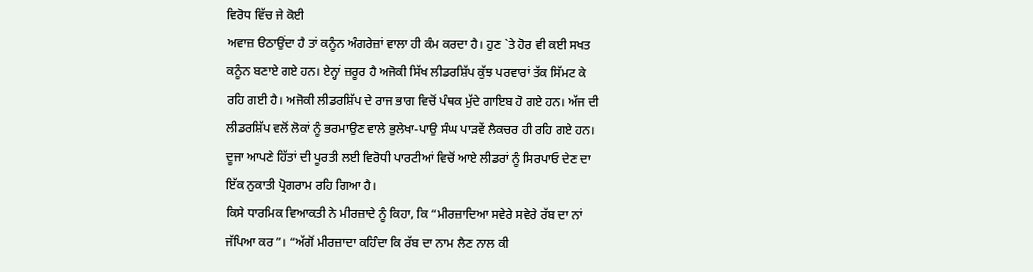ਵਿਰੋਧ ਵਿੱਚ ਜੇ ਕੋਈ
ਅਵਾਜ਼ ੳਠਾਉਂਦਾ ਹੈ ਤਾਂ ਕਨੂੰਨ ਅੰਗਰੇਜ਼ਾਂ ਵਾਲਾ ਹੀ ਕੰਮ ਕਰਦਾ ਹੈ। ਹੁਣ `ਤੇ ਹੋਰ ਵੀ ਕਈ ਸਖਤ
ਕਨੂੰਨ ਬਣਾਏ ਗਏ ਹਨ। ਏਨ੍ਹਾਂ ਜ਼ਰੂਰ ਹੈ ਅਜੋਕੀ ਸਿੱਖ ਲੀਡਰਸ਼ਿੱਪ ਕੁੱਝ ਪਰਵਾਰਾਂ ਤੱਕ ਸਿੱਮਟ ਕੇ
ਰਹਿ ਗਈ ਹੈ। ਅਜੋਕੀ ਲੀਡਰਸ਼ਿੱਪ ਦੇ ਰਾਜ ਭਾਗ ਵਿਚੋਂ ਪੰਥਕ ਮੁੱਦੇ ਗਾਇਬ ਹੋ ਗਏ ਹਨ। ਅੱਜ ਦੀ
ਲੀਡਰਸ਼ਿੱਪ ਵਲੋਂ ਲੋਕਾਂ ਨੂੰ ਭਰਮਾਉਣ ਵਾਲੇ ਭੁਲੇਖਾ-ਪਾਉ ਸੰਘ ਪਾੜਵੇਂ ਲੈਕਚਰ ਹੀ ਰਹਿ ਗਏ ਹਨ।
ਦੂਜਾ ਆਪਣੇ ਹਿੱਤਾਂ ਦੀ ਪੂਰਤੀ ਲਈ ਵਿਰੋਧੀ ਪਾਰਟੀਆਂ ਵਿਚੋਂ ਆਏ ਲੀਡਰਾਂ ਨੂੰ ਸਿਰਪਾਓ ਦੇਣ ਦਾ
ਇੱਕ ਨੁਕਾਤੀ ਪ੍ਰੋਗਰਾਮ ਰਹਿ ਗਿਆ ਹੈ।
ਕਿਸੇ ਧਾਰਮਿਕ ਵਿਆਕਤੀ ਨੇ ਮੀਰਜ਼ਾਦੇ ਨੂੰ ਕਿਹਾ, ਕਿ “ਮੀਰਜ਼ਾਦਿਆ ਸਵੇਰੇ ਸਵੇਰੇ ਰੱਬ ਦਾ ਨਾਂ
ਜੱਪਿਆ ਕਰ”। “ਅੱਗੋਂ ਮੀਰਜ਼ਾਦਾ ਕਹਿੰਦਾ ਕਿ ਰੱਬ ਦਾ ਨਾਮ ਲੈਣ ਨਾਲ ਕੀ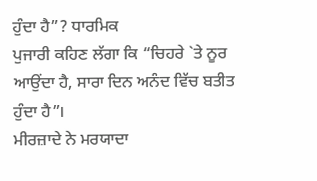ਹੁੰਦਾ ਹੈ”? ਧਾਰਮਿਕ
ਪੁਜਾਰੀ ਕਹਿਣ ਲੱਗਾ ਕਿ “ਚਿਹਰੇ `ਤੇ ਨੂਰ ਆਉਂਦਾ ਹੈ, ਸਾਰਾ ਦਿਨ ਅਨੰਦ ਵਿੱਚ ਬਤੀਤ ਹੁੰਦਾ ਹੈ”।
ਮੀਰਜ਼ਾਦੇ ਨੇ ਮਰਯਾਦਾ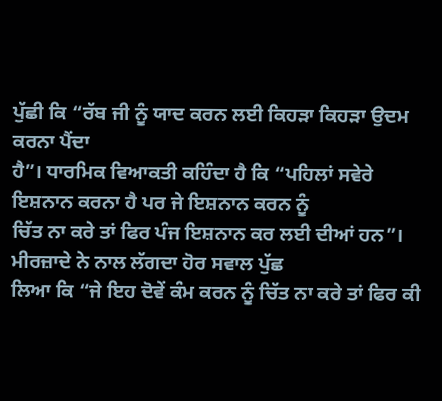ਪੁੱਛੀ ਕਿ “ਰੱਬ ਜੀ ਨੂੰ ਯਾਦ ਕਰਨ ਲਈ ਕਿਹੜਾ ਕਿਹੜਾ ਉਦਮ ਕਰਨਾ ਪੈਂਦਾ
ਹੈ”। ਧਾਰਮਿਕ ਵਿਆਕਤੀ ਕਹਿੰਦਾ ਹੈ ਕਿ “ਪਹਿਲਾਂ ਸਵੇਰੇ ਇਸ਼ਨਾਨ ਕਰਨਾ ਹੈ ਪਰ ਜੇ ਇਸ਼ਨਾਨ ਕਰਨ ਨੂੰ
ਚਿੱਤ ਨਾ ਕਰੇ ਤਾਂ ਫਿਰ ਪੰਜ ਇਸ਼ਨਾਨ ਕਰ ਲਈ ਦੀਆਂ ਹਨ”। ਮੀਰਜ਼ਾਦੇ ਨੇ ਨਾਲ ਲੱਗਦਾ ਹੋਰ ਸਵਾਲ ਪੁੱਛ
ਲਿਆ ਕਿ “ਜੇ ਇਹ ਦੋਵੇਂ ਕੰਮ ਕਰਨ ਨੂੰ ਚਿੱਤ ਨਾ ਕਰੇ ਤਾਂ ਫਿਰ ਕੀ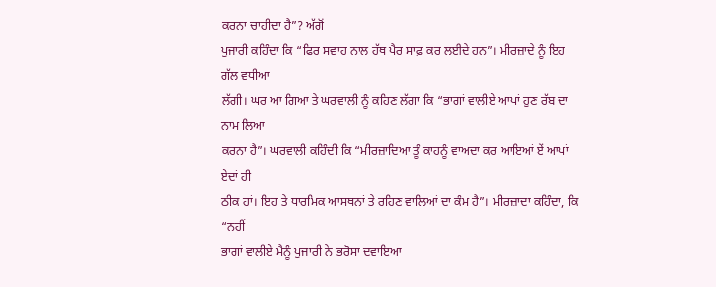ਕਰਨਾ ਚਾਹੀਦਾ ਹੈ”? ਅੱਗੋਂ
ਪੁਜਾਰੀ ਕਹਿੰਦਾ ਕਿ “ਫਿਰ ਸਵਾਹ ਨਾਲ ਹੱਥ ਪੈਰ ਸਾਫ਼ ਕਰ ਲਈਦੇ ਹਨ”। ਮੀਰਜ਼ਾਦੇ ਨੂੰ ਇਹ ਗੱਲ ਵਧੀਆ
ਲੱਗੀ। ਘਰ ਆ ਗਿਆ ਤੇ ਘਰਵਾਲੀ ਨੂੰ ਕਹਿਣ ਲੱਗਾ ਕਿ “ਭਾਗਾਂ ਵਾਲੀਏ ਆਪਾਂ ਹੁਣ ਰੱਬ ਦਾ ਨਾਮ ਲਿਆ
ਕਰਨਾ ਹੈ”। ਘਰਵਾਲੀ ਕਹਿੰਦੀ ਕਿ “ਮੀਰਜ਼ਾਦਿਆ ਤੂੰ ਕਾਹਨੂੰ ਵਾਅਦਾ ਕਰ ਆਇਆਂ ਏਂ ਆਪਾਂ ਏਦਾਂ ਹੀ
ਠੀਕ ਹਾਂ। ਇਹ ਤੇ ਧਾਰਮਿਕ ਆਸਥਨਾਂ ਤੇ ਰਹਿਣ ਵਾਲਿਆਂ ਦਾ ਕੰਮ ਹੈ”। ਮੀਰਜ਼ਾਦਾ ਕਹਿੰਦਾ, ਕਿ “ਨਹੀਂ
ਭਾਗਾਂ ਵਾਲੀਏ ਮੈਨੂੰ ਪੁਜਾਰੀ ਨੇ ਭਰੋਸਾ ਦਵਾਇਆ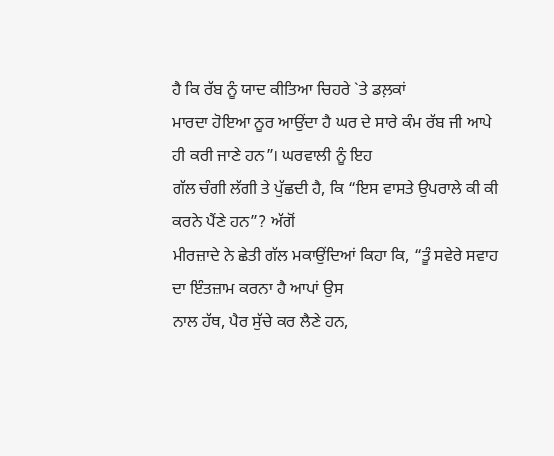ਹੈ ਕਿ ਰੱਬ ਨੂੰ ਯਾਦ ਕੀਤਿਆ ਚਿਹਰੇ `ਤੇ ਡਲ਼ਕਾਂ
ਮਾਰਦਾ ਹੋਇਆ ਨੂਰ ਆਉਂਦਾ ਹੈ ਘਰ ਦੇ ਸਾਰੇ ਕੰਮ ਰੱਬ ਜੀ ਆਪੇ ਹੀ ਕਰੀ ਜਾਣੇ ਹਨ”। ਘਰਵਾਲੀ ਨੂੰ ਇਹ
ਗੱਲ ਚੰਗੀ ਲੱਗੀ ਤੇ ਪੁੱਛਦੀ ਹੈ, ਕਿ “ਇਸ ਵਾਸਤੇ ਉਪਰਾਲੇ ਕੀ ਕੀ ਕਰਨੇ ਪੈਂਣੇ ਹਨ”? ਅੱਗੋਂ
ਮੀਰਜ਼ਾਦੇ ਨੇ ਛੇਤੀ ਗੱਲ ਮਕਾਉਂਦਿਆਂ ਕਿਹਾ ਕਿ, “ਤੂੰ ਸਵੇਰੇ ਸਵਾਹ ਦਾ ਇੰਤਜ਼ਾਮ ਕਰਨਾ ਹੈ ਆਪਾਂ ਉਸ
ਨਾਲ ਹੱਥ, ਪੈਰ ਸੁੱਚੇ ਕਰ ਲੈਣੇ ਹਨ,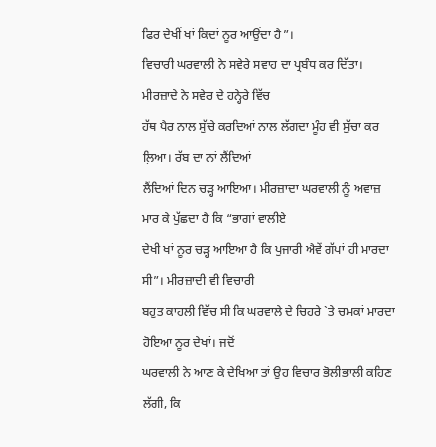ਫਿਰ ਦੇਖੀਂ ਖਾਂ ਕਿਦਾਂ ਨੂਰ ਆਉਂਦਾ ਹੈ”।
ਵਿਚਾਰੀ ਘਰਵਾਲੀ ਨੇ ਸਵੇਰੇ ਸਵਾਹ ਦਾ ਪ੍ਰਬੰਧ ਕਰ ਦਿੱਤਾ। ਮੀਰਜ਼ਾਦੇ ਨੇ ਸਵੇਰ ਦੇ ਹਨ੍ਹੇਰੇ ਵਿੱਚ
ਹੱਥ ਪੈਰ ਨਾਲ ਸੁੱਚੇ ਕਰਦਿਆਂ ਨਾਲ ਲੱਗਦਾ ਮੂੰਹ ਵੀ ਸੁੱਚਾ ਕਰ ਲ਼ਿਆ। ਰੱਬ ਦਾ ਨਾਂ ਲੈਂਦਿਆਂ
ਲੈਂਦਿਆਂ ਦਿਨ ਚੜ੍ਹ ਆਇਆ। ਮੀਰਜ਼ਾਦਾ ਘਰਵਾਲੀ ਨੂੰ ਅਵਾਜ਼ ਮਾਰ ਕੇ ਪੁੱਛਦਾ ਹੈ ਕਿ “ਭਾਗਾਂ ਵਾਲੀਏ
ਦੇਖੀ ਖਾਂ ਨੂਰ ਚੜ੍ਹ ਆਇਆ ਹੈ ਕਿ ਪੁਜਾਰੀ ਐਵੇਂ ਗੱਪਾਂ ਹੀ ਮਾਰਦਾ ਸੀ”। ਮੀਰਜ਼ਾਦੀ ਵੀ ਵਿਚਾਰੀ
ਬਹੁਤ ਕਾਹਲੀ ਵਿੱਚ ਸੀ ਕਿ ਘਰਵਾਲੇ ਦੇ ਚਿਹਰੇ `ਤੇ ਚਮਕਾਂ ਮਾਰਦਾ ਹੋਇਆ ਨੂਰ ਦੇਖਾਂ। ਜਦੋਂ
ਘਰਵਾਲੀ ਨੇ ਆਣ ਕੇ ਦੇਖਿਆ ਤਾਂ ਉਹ ਵਿਚਾਰ ਭੋਲੀਭਾਲੀ ਕਹਿਣ ਲੱਗੀ, ਕਿ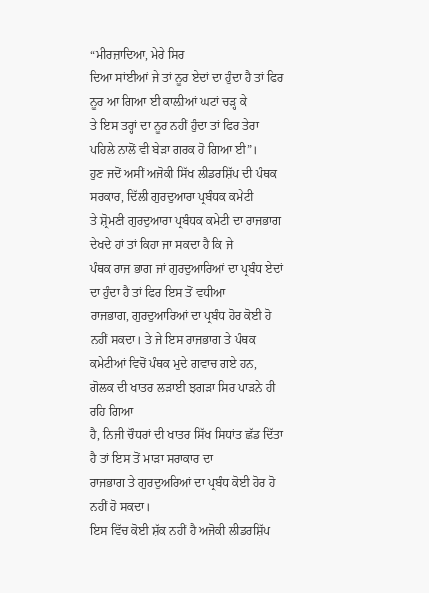“ਮੀਰਜ਼ਾਦਿਆ, ਮੇਰੇ ਸਿਰ
ਦਿਆ ਸਾਂਈਆਂ ਜੇ ਤਾਂ ਨੂਰ ਏਦਾਂ ਦਾ ਹੁੰਦਾ ਹੈ ਤਾਂ ਫਿਰ ਨੂਰ ਆ ਗਿਆ ਈ ਕਾਲ਼ੀਆਂ ਘਟਾਂ ਚੜ੍ਹ ਕੇ
ਤੇ ਇਸ ਤਰ੍ਹਾਂ ਦਾ ਨੂਰ ਨਹੀਂ ਹੁੰਦਾ ਤਾਂ ਫਿਰ ਤੇਰਾ ਪਹਿਲੇ ਨਾਲੋਂ ਵੀ ਬੇੜਾ ਗਰਕ ਹੋ ਗਿਆ ਈ”।
ਹੁਣ ਜਦੋਂ ਅਸੀਂ ਅਜੋਕੀ ਸਿੱਖ ਲੀਡਰਸ਼ਿੱਪ ਦੀ ਪੰਥਕ ਸਰਕਾਰ, ਦਿੱਲੀ ਗੁਰਦੁਆਰਾ ਪ੍ਰਬੰਧਕ ਕਮੇਟੀ
ਤੇ ਸ਼੍ਰੋਮਣੀ ਗੁਰਦੁਆਰਾ ਪ੍ਰਬੰਧਕ ਕਮੇਟੀ ਦਾ ਰਾਜਭਾਗ ਦੇਖਦੇ ਹਾਂ ਤਾਂ ਕਿਹਾ ਜਾ ਸਕਦਾ ਹੈ ਕਿ ਜੇ
ਪੰਥਕ ਰਾਜ ਭਾਗ ਜਾਂ ਗੁਰਦੁਆਰਿਆਂ ਦਾ ਪ੍ਰਬੰਧ ਏਦਾਂ ਦਾ ਹੁੰਦਾ ਹੈ ਤਾਂ ਫਿਰ ਇਸ ਤੋਂ ਵਧੀਆ
ਰਾਜਭਾਗ, ਗੁਰਦੁਆਰਿਆਂ ਦਾ ਪ੍ਰਬੰਧ ਹੋਰ ਕੋਈ ਹੋ ਨਹੀਂ ਸਕਦਾ। ਤੇ ਜੇ ਇਸ ਰਾਜਭਾਗ ਤੇ ਪੰਥਕ
ਕਮੇਟੀਆਂ ਵਿਚੋਂ ਪੰਥਕ ਮੁਦੇ ਗਵਾਚ ਗਏ ਹਨ, ਗੋਲਕ ਦੀ ਖਾਤਰ ਲੜਾਈ ਝਗੜਾ ਸਿਰ ਪਾੜਨੇ ਹੀ ਰਹਿ ਗਿਆ
ਹੈ, ਨਿਜੀ ਚੌਧਰਾਂ ਦੀ ਖਾਤਰ ਸਿੱਖ ਸਿਧਾਂਤ ਛੱਡ ਦਿੱਤਾ ਹੈ ਤਾਂ ਇਸ ਤੋਂ ਮਾੜਾ ਸਰਾਕਾਰ ਦਾ
ਰਾਜਭਾਗ ਤੇ ਗੁਰਦੁਅਰਿਆਂ ਦਾ ਪ੍ਰਬੰਧ ਕੋਈ ਹੋਰ ਹੋ ਨਹੀਂ ਹੋ ਸਕਦਾ।
ਇਸ ਵਿੱਚ ਕੋਈ ਸ਼ੱਕ ਨਹੀਂ ਹੈ ਅਜੋਕੀ ਲੀਡਰਸ਼ਿੱਪ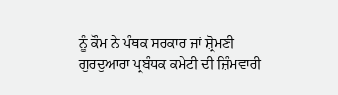ਨੂੰ ਕੌਮ ਨੇ ਪੰਥਕ ਸਰਕਾਰ ਜਾਂ ਸ਼੍ਰੋਮਣੀ
ਗੁਰਦੁਆਰਾ ਪ੍ਰਬੰਧਕ ਕਮੇਟੀ ਦੀ ਜ਼ਿੰਮਵਾਰੀ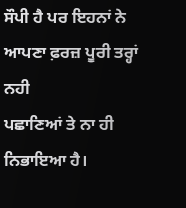ਸੌਪੀ ਹੈ ਪਰ ਇਹਨਾਂ ਨੇ ਆਪਣਾ ਫ਼ਰਜ਼ ਪੂਰੀ ਤਰ੍ਹਾਂ ਨਹੀ
ਪਛਾਣਿਆਂ ਤੇ ਨਾ ਹੀ ਨਿਭਾਇਆ ਹੈ।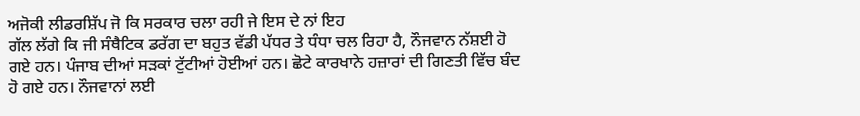ਅਜੋਕੀ ਲੀਡਰਸ਼ਿੱਪ ਜੋ ਕਿ ਸਰਕਾਰ ਚਲਾ ਰਹੀ ਜੇ ਇਸ ਦੇ ਨਾਂ ਇਹ
ਗੱਲ ਲੱਗੇ ਕਿ ਜੀ ਸੰਥੈਟਿਕ ਡਰੱਗ ਦਾ ਬਹੁਤ ਵੱਡੀ ਪੱਧਰ ਤੇ ਧੰਧਾ ਚਲ ਰਿਹਾ ਹੈ, ਨੌਜਵਾਨ ਨੱਸ਼ਈ ਹੋ
ਗਏ ਹਨ। ਪੰਜਾਬ ਦੀਆਂ ਸੜਕਾਂ ਟੁੱਟੀਆਂ ਹੋਈਆਂ ਹਨ। ਛੋਟੇ ਕਾਰਖਾਨੇ ਹਜ਼ਾਰਾਂ ਦੀ ਗਿਣਤੀ ਵਿੱਚ ਬੰਦ
ਹੋ ਗਏ ਹਨ। ਨੌਜਵਾਨਾਂ ਲਈ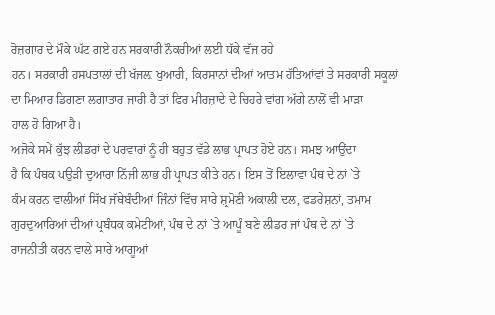ਰੋਜ਼ਗਾਰ ਦੇ ਮੌਕੇ ਘੱਟ ਗਏ ਹਨ ਸਰਕਾਰੀ ਨੌਕਰੀਆਂ ਲਈ ਧੱਕੇ ਵੱਜ ਰਹੇ
ਹਨ। ਸਰਕਾਰੀ ਹਸਪਤਾਲਾਂ ਦੀ ਖੱਜਲ਼ ਖੁਆਰੀ, ਕਿਰਸਾਨਾਂ ਦੀਆਂ ਆਤਮ ਹੱਤਿਆਂਵਾਂ ਤੇ ਸਰਕਾਰੀ ਸਕੂਲਾਂ
ਦਾ ਮਿਆਰ ਡਿਗਣਾ ਲਗਾਤਾਰ ਜਾਰੀ ਹੈ ਤਾਂ ਫਿਰ ਮੀਰਜ਼ਾਦੇ ਦੇ ਚਿਹਰੇ ਵਾਂਗ ਅੱਗੇ ਨਾਲੋਂ ਵੀ ਮਾੜਾ
ਹਾਲ ਹੋ ਗਿਆ ਹੈ।
ਅਜੋਕੇ ਸਮੇਂ ਕੁੱਝ ਲੀਡਰਾਂ ਦੇ ਪਰਵਾਰਾਂ ਨੂੰ ਹੀ ਬਹੁਤ ਵੱਡੇ ਲਾਭ ਪ੍ਰਾਪਤ ਹੋਏ ਹਨ। ਸਮਝ ਆਉਂਦਾ
ਹੈ ਕਿ ਪੰਥਕ ਪਉੜੀ ਦੁਆਰਾ ਨਿੱਜੀ ਲਾਭ ਹੀ ਪ੍ਰਾਪਤ ਕੀਤੇ ਹਨ। ਇਸ ਤੋਂ ਇਲਾਵਾ ਪੰਥ ਦੇ ਨਾਂ `ਤੇ
ਕੰਮ ਕਰਨ ਵਾਲੀਆਂ ਸਿੱਖ ਜੱਥੇਬੰਦੀਆਂ ਜਿੰਨਾਂ ਵਿੱਚ ਸਾਰੇ ਸ਼੍ਰਮੋਣੀ ਅਕਾਲੀ ਦਲ, ਫਡਰੇਸ਼ਨਾਂ, ਤਮਾਮ
ਗੁਰਦੁਆਰਿਆਂ ਦੀਆਂ ਪ੍ਰਬੰਧਕ ਕਮੇਟੀਆਂ, ਪੰਥ ਦੇ ਨਾਂ `ਤੇ ਆਪੂੰ ਬਣੇ ਲੀਡਰ ਜਾਂ ਪੰਥ ਦੇ ਨਾਂ `ਤੇ
ਰਾਜਨੀਤੀ ਕਰਨ ਵਾਲੇ ਸਾਰੇ ਆਗੂਆਂ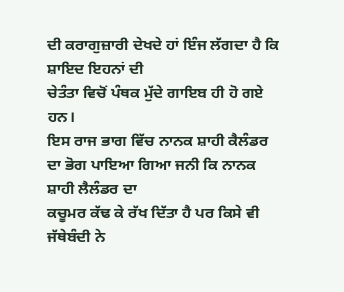ਦੀ ਕਰਾਗੁਜ਼ਾਰੀ ਦੇਖਦੇ ਹਾਂ ਇੰਜ ਲੱਗਦਾ ਹੈ ਕਿ ਸ਼ਾਇਦ ਇਹਨਾਂ ਦੀ
ਚੇਤੰਤਾ ਵਿਚੋਂ ਪੰਥਕ ਮੁੱਦੇ ਗਾਇਬ ਹੀ ਹੋ ਗਏ ਹਨ।
ਇਸ ਰਾਜ ਭਾਗ ਵਿੱਚ ਨਾਨਕ ਸ਼ਾਹੀ ਕੈਲੰਡਰ ਦਾ ਭੋਗ ਪਾਇਆ ਗਿਆ ਜਨੀ ਕਿ ਨਾਨਕ ਸ਼ਾਹੀ ਲੈਲੰਡਰ ਦਾ
ਕਚੂਮਰ ਕੱਢ ਕੇ ਰੱਖ ਦਿੱਤਾ ਹੈ ਪਰ ਕਿਸੇ ਵੀ ਜੱਥੇਬੰਦੀ ਨੇ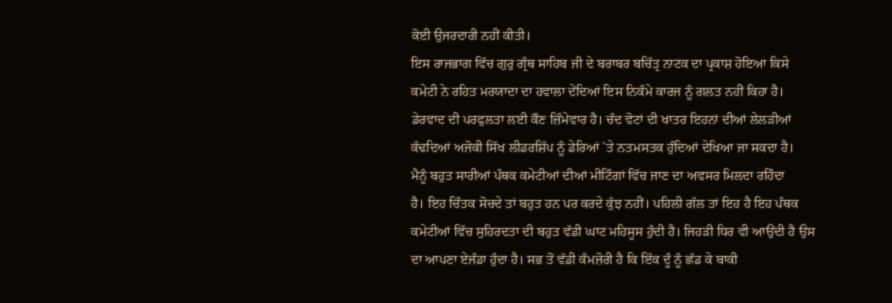ਕੋਈ ਉਜਰਦਾਰੀ ਨਹੀਂ ਕੀਤੀ।
ਇਸ ਰਾਜਭਾਗ ਵਿੱਚ ਗੁਰੁ ਗ੍ਰੰਥ ਸਾਹਿਬ ਜੀ ਦੇ ਬਰਾਬਰ ਬਚਿੱਤ੍ਰ ਨਾਟਕ ਦਾ ਪ੍ਰਕਾਸ਼ ਹੋਇਆ ਕਿਸੇ
ਕਮੇਟੀ ਨੇ ਰਹਿਤ ਮਰਯਾਦਾ ਦਾ ਹਵਾਲਾ ਦੇਂਦਿਆਂ ਇਸ ਨਿਕੰਮੇ ਕਾਰਜ ਨੂੰ ਗਲਤ ਨਹੀਂ ਕਿਹਾ ਹੈ।
ਡੇਰਵਾਦ ਦੀ ਪਰਫੁਲਤਾ ਲਈ ਕੌਣ ਜ਼ਿੰਮੇਵਾਰ ਹੈ। ਚੰਦ ਵੋਟਾਂ ਦੀ ਖਾਤਰ ਇਹਨਾਂ ਦੀਆਂ ਲੇਲੜੀਆਂ
ਕੱਢਦਿਆਂ ਅਜੋਕੀ ਸਿੱਖ ਲੀਡਰਸ਼ਿੱਪ ਨੂੰ ਡੇਰਿਆਂ `ਤੇ ਨਤਮਸਤਕ ਹੁੰਦਿਆਂ ਦੇਖਿਆ ਜਾ ਸਕਦਾ ਹੈ।
ਮੈਨੂੰ ਬਹੁਤ ਸਾਰੀਆਂ ਪੰਥਕ ਕਮੇਟੀਆਂ ਦੀਆਂ ਮੀਟਿੰਗਾਂ ਵਿੱਚ ਜਾਣ ਦਾ ਅਵਸਰ ਮਿਲਦਾ ਰਹਿੰਦਾ
ਹੈ। ਇਹ ਚਿੰਤਕ ਸੋਚਦੇ ਤਾਂ ਬਹੁਤ ਹਨ ਪਰ ਕਰਦੇ ਕੁੱਝ ਨਹੀਂ। ਪਹਿਲੀ ਗੱਲ ਤਾਂ ਇਹ ਹੈ ਇਹ ਪੰਥਕ
ਕਮੇਟੀਆਂ ਵਿੱਚ ਸੁਹਿਰਦਤਾ ਦੀ ਬਹੁਤ ਵੱਡੀ ਘਾਟ ਮਹਿਸੂਸ ਹੁੰਦੀ ਹੈ। ਜਿਹੜੀ ਧਿਰ ਵੀ ਆਉਂਦੀ ਹੈ ਉਸ
ਦਾ ਆਪਣਾ ਏਜੰਡਾ ਹੁੰਦਾ ਹੈ। ਸਭ ਤੋਂ ਵੱਡੀ ਕੰਮਜ਼ੋਰੀ ਹੈ ਕਿ ਇੱਕ ਦੂੰ ਨੂੰ ਛੱਡ ਕੇ ਬਾਕੀ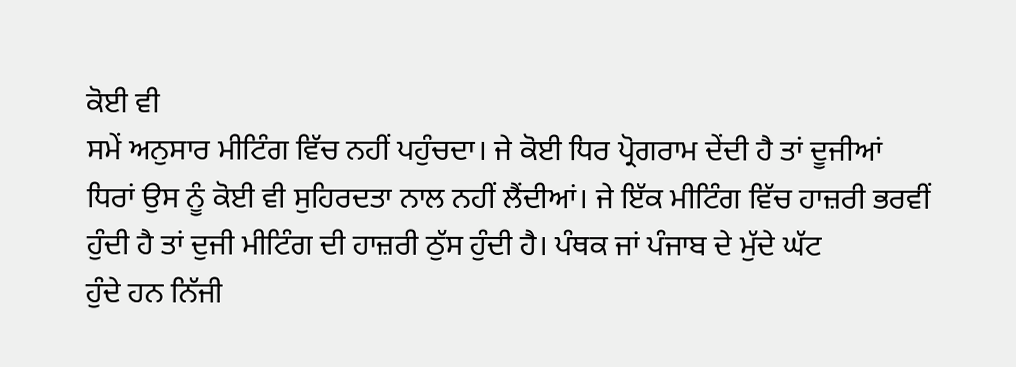ਕੋਈ ਵੀ
ਸਮੇਂ ਅਨੁਸਾਰ ਮੀਟਿੰਗ ਵਿੱਚ ਨਹੀਂ ਪਹੁੰਚਦਾ। ਜੇ ਕੋਈ ਧਿਰ ਪ੍ਰੋਗਰਾਮ ਦੇਂਦੀ ਹੈ ਤਾਂ ਦੂਜੀਆਂ
ਧਿਰਾਂ ਉਸ ਨੂੰ ਕੋਈ ਵੀ ਸੁਹਿਰਦਤਾ ਨਾਲ ਨਹੀਂ ਲੈਂਦੀਆਂ। ਜੇ ਇੱਕ ਮੀਟਿੰਗ ਵਿੱਚ ਹਾਜ਼ਰੀ ਭਰਵੀਂ
ਹੁੰਦੀ ਹੈ ਤਾਂ ਦੁਜੀ ਮੀਟਿੰਗ ਦੀ ਹਾਜ਼ਰੀ ਠੁੱਸ ਹੁੰਦੀ ਹੈ। ਪੰਥਕ ਜਾਂ ਪੰਜਾਬ ਦੇ ਮੁੱਦੇ ਘੱਟ
ਹੁੰਦੇ ਹਨ ਨਿੱਜੀ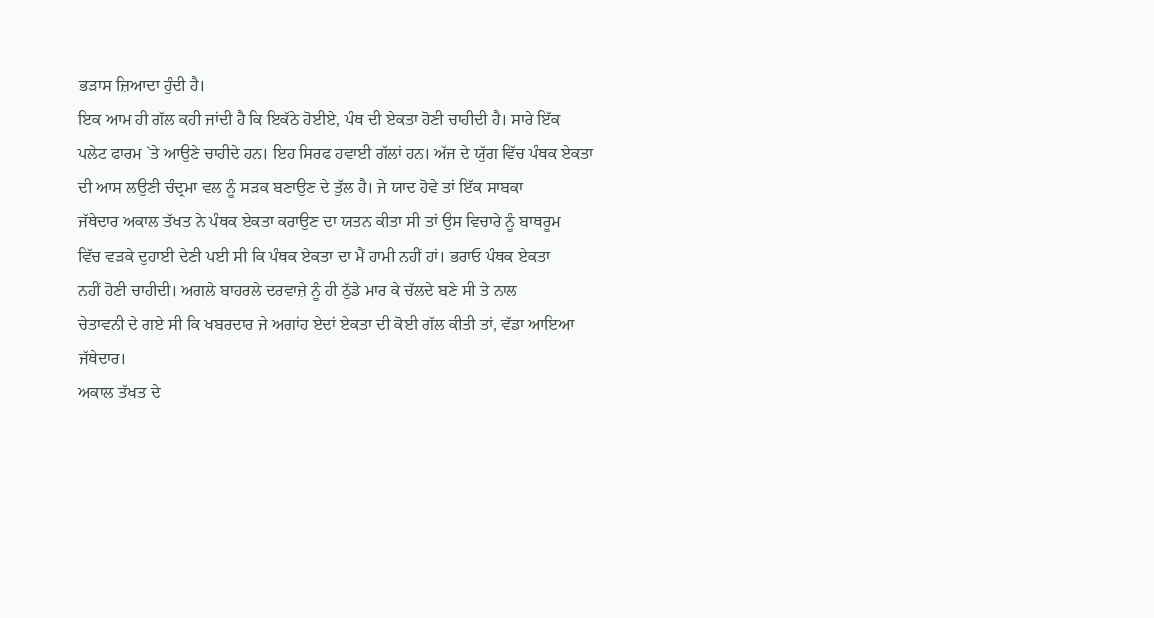ਭੜਾਸ ਜ਼ਿਆਦਾ ਹੁੰਦੀ ਹੈ।
ਇਕ ਆਮ ਹੀ ਗੱਲ ਕਹੀ ਜਾਂਦੀ ਹੈ ਕਿ ਇਕੱਠੇ ਹੋਈਏ, ਪੰਥ ਦੀ ਏਕਤਾ ਹੋਣੀ ਚਾਹੀਦੀ ਹੈ। ਸਾਰੇ ਇੱਕ
ਪਲੇਟ ਫਾਰਮ `ਤੇ ਆਉਣੇ ਚਾਹੀਦੇ ਹਨ। ਇਹ ਸਿਰਫ ਹਵਾਈ ਗੱਲਾਂ ਹਨ। ਅੱਜ ਦੇ ਯੁੱਗ ਵਿੱਚ ਪੰਥਕ ਏਕਤਾ
ਦੀ ਆਸ ਲਉਣੀ ਚੰਦ੍ਰਮਾ ਵਲ ਨੂੰ ਸੜਕ ਬਣਾਉਣ ਦੇ ਤੁੱਲ ਹੈ। ਜੇ ਯਾਦ ਹੋਵੇ ਤਾਂ ਇੱਕ ਸਾਬਕਾ
ਜੱਥੇਦਾਰ ਅਕਾਲ ਤੱਖਤ ਨੇ ਪੰਥਕ ਏਕਤਾ ਕਰਾਉਣ ਦਾ ਯਤਨ ਕੀਤਾ ਸੀ ਤਾਂ ਉਸ ਵਿਚਾਰੇ ਨੂੰ ਬਾਥਰੂਮ
ਵਿੱਚ ਵੜਕੇ ਦੁਹਾਈ ਦੇਣੀ ਪਈ ਸੀ ਕਿ ਪੰਥਕ ਏਕਤਾ ਦਾ ਮੈਂ ਹਾਮੀ ਨਹੀਂ ਹਾਂ। ਭਰਾਓ ਪੰਥਕ ਏਕਤਾ
ਨਹੀਂ ਹੋਣੀ ਚਾਹੀਦੀ। ਅਗਲੇ ਬਾਹਰਲੇ ਦਰਵਾਜ਼ੇ ਨੂੰ ਹੀ ਠੁੱਡੇ ਮਾਰ ਕੇ ਚੱਲਦੇ ਬਣੇ ਸੀ ਤੇ ਨਾਲ
ਚੇਤਾਵਨੀ ਦੇ ਗਏ ਸੀ ਕਿ ਖਬਰਦਾਰ ਜੇ ਅਗਾਂਹ ਏਦਾਂ ਏਕਤਾ ਦੀ ਕੋਈ ਗੱਲ ਕੀਤੀ ਤਾਂ, ਵੱਡਾ ਆਇਆ
ਜੱਥੇਦਾਰ।
ਅਕਾਲ ਤੱਖਤ ਦੇ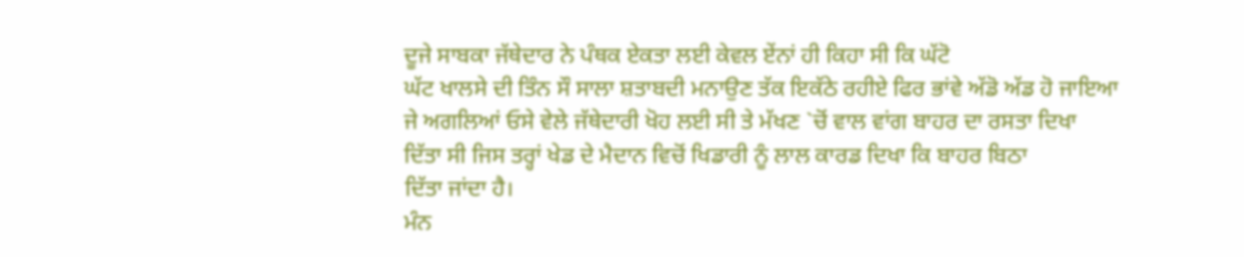ਦੂਜੇ ਸਾਬਕਾ ਜੱਥੇਦਾਰ ਨੇ ਪੰਥਕ ਏਕਤਾ ਲਈ ਕੇਵਲ ਏਂਨਾਂ ਹੀ ਕਿਹਾ ਸੀ ਕਿ ਘੱਟੋ
ਘੱਟ ਖਾਲਸੇ ਦੀ ਤਿੰਨ ਸੌ ਸਾਲਾ ਸ਼ਤਾਬਦੀ ਮਨਾਉਣ ਤੱਕ ਇਕੱਠੇ ਰਹੀਏ ਫਿਰ ਭਾਂਵੇ ਅੱਡੋ ਅੱਡ ਹੋ ਜਾਇਆ
ਜੇ ਅਗਲਿਆਂ ਓਸੇ ਵੇਲੇ ਜੱਥੇਦਾਰੀ ਖੋਹ ਲਈ ਸੀ ਤੇ ਮੱਖਣ `ਚੋਂ ਵਾਲ ਵਾਂਗ ਬਾਹਰ ਦਾ ਰਸਤਾ ਦਿਖਾ
ਦਿੱਤਾ ਸੀ ਜਿਸ ਤਰ੍ਹਾਂ ਖੇਡ ਦੇ ਮੈਦਾਨ ਵਿਚੋਂ ਖਿਡਾਰੀ ਨੂੰ ਲਾਲ ਕਾਰਡ ਦਿਖਾ ਕਿ ਬਾਹਰ ਬਿਠਾ
ਦਿੱਤਾ ਜਾਂਦਾ ਹੈ।
ਮੰਨ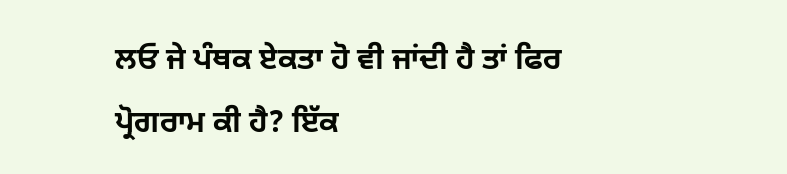ਲਓ ਜੇ ਪੰਥਕ ਏਕਤਾ ਹੋ ਵੀ ਜਾਂਦੀ ਹੈ ਤਾਂ ਫਿਰ ਪ੍ਰੋਗਰਾਮ ਕੀ ਹੈ? ਇੱਕ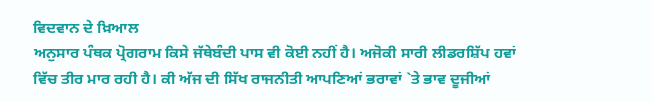ਵਿਦਵਾਨ ਦੇ ਖ਼ਿਆਲ
ਅਨੁਸਾਰ ਪੰਥਕ ਪ੍ਰੋਗਰਾਮ ਕਿਸੇ ਜੱਥੇਬੰਦੀ ਪਾਸ ਵੀ ਕੋਈ ਨਹੀਂ ਹੈ। ਅਜੋਕੀ ਸਾਰੀ ਲੀਡਰਸ਼ਿੱਪ ਹਵਾਂ
ਵਿੱਚ ਤੀਰ ਮਾਰ ਰਹੀ ਹੈ। ਕੀ ਅੱਜ ਦੀ ਸਿੱਖ ਰਾਜਨੀਤੀ ਆਪਣਿਆਂ ਭਰਾਵਾਂ `ਤੇ ਭਾਵ ਦੂਜੀਆਂ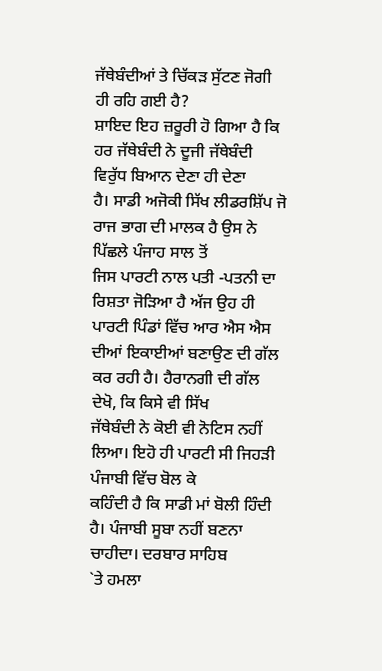ਜੱਥੇਬੰਦੀਆਂ ਤੇ ਚਿੱਕੜ ਸੁੱਟਣ ਜੋਗੀ ਹੀ ਰਹਿ ਗਈ ਹੈ?
ਸ਼ਾਇਦ ਇਹ ਜ਼ਰੂਰੀ ਹੋ ਗਿਆ ਹੈ ਕਿ ਹਰ ਜੱਥੇਬੰਦੀ ਨੇ ਦੂਜੀ ਜੱਥੇਬੰਦੀ ਵਿਰੁੱਧ ਬਿਆਨ ਦੇਣਾ ਹੀ ਦੇਣਾ
ਹੈ। ਸਾਡੀ ਅਜੋਕੀ ਸਿੱਖ ਲੀਡਰਸ਼ਿੱਪ ਜੋ ਰਾਜ ਭਾਗ ਦੀ ਮਾਲਕ ਹੈ ਉਸ ਨੇ ਪਿੱਛਲੇ ਪੰਜਾਹ ਸਾਲ ਤੋਂ
ਜਿਸ ਪਾਰਟੀ ਨਾਲ ਪਤੀ -ਪਤਨੀ ਦਾ ਰਿਸ਼ਤਾ ਜੋੜਿਆ ਹੈ ਅੱਜ ਉਹ ਹੀ ਪਾਰਟੀ ਪਿੰਡਾਂ ਵਿੱਚ ਆਰ ਐਸ ਐਸ
ਦੀਆਂ ਇਕਾਈਆਂ ਬਣਾਉਣ ਦੀ ਗੱਲ ਕਰ ਰਹੀ ਹੈ। ਹੈਰਾਨਗੀ ਦੀ ਗੱਲ ਦੇਖੋ, ਕਿ ਕਿਸੇ ਵੀ ਸਿੱਖ
ਜੱਥੇਬੰਦੀ ਨੇ ਕੋਈ ਵੀ ਨੋਟਿਸ ਨਹੀਂ ਲਿਆ। ਇਹੋ ਹੀ ਪਾਰਟੀ ਸੀ ਜਿਹੜੀ ਪੰਜਾਬੀ ਵਿੱਚ ਬੋਲ ਕੇ
ਕਹਿੰਦੀ ਹੈ ਕਿ ਸਾਡੀ ਮਾਂ ਬੋਲੀ ਹਿੰਦੀ ਹੈ। ਪੰਜਾਬੀ ਸੂਬਾ ਨਹੀਂ ਬਣਨਾ ਚਾਹੀਦਾ। ਦਰਬਾਰ ਸਾਹਿਬ
`ਤੇ ਹਮਲਾ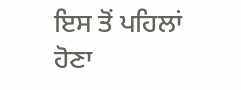ਇਸ ਤੋਂ ਪਹਿਲਾਂ ਹੋਣਾ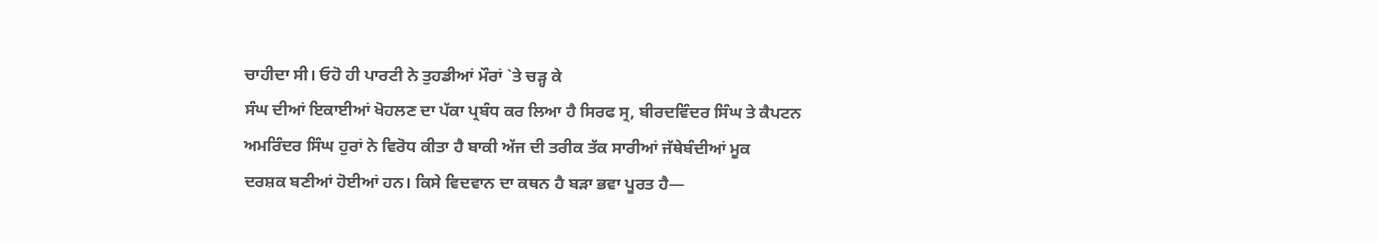ਚਾਹੀਦਾ ਸੀ। ਓਹੋ ਹੀ ਪਾਰਟੀ ਨੇ ਤੁਹਡੀਆਂ ਮੌਰਾਂ `ਤੇ ਚੜ੍ਹ ਕੇ
ਸੰਘ ਦੀਆਂ ਇਕਾਈਆਂ ਖੋਹਲਣ ਦਾ ਪੱਕਾ ਪ੍ਰਬੰਧ ਕਰ ਲਿਆ ਹੈ ਸਿਰਫ ਸ੍ਰ, ਬੀਰਦਵਿੰਦਰ ਸਿੰਘ ਤੇ ਕੈਪਟਨ
ਅਮਰਿੰਦਰ ਸਿੰਘ ਹੁਰਾਂ ਨੇ ਵਿਰੋਧ ਕੀਤਾ ਹੈ ਬਾਕੀ ਅੱਜ ਦੀ ਤਰੀਕ ਤੱਕ ਸਾਰੀਆਂ ਜੱਥੇਬੰਦੀਆਂ ਮੂਕ
ਦਰਸ਼ਕ ਬਣੀਆਂ ਹੋਈਆਂ ਹਨ। ਕਿਸੇ ਵਿਦਵਾਨ ਦਾ ਕਥਨ ਹੈ ਬੜਾ ਭਵਾ ਪੂਰਤ ਹੈ—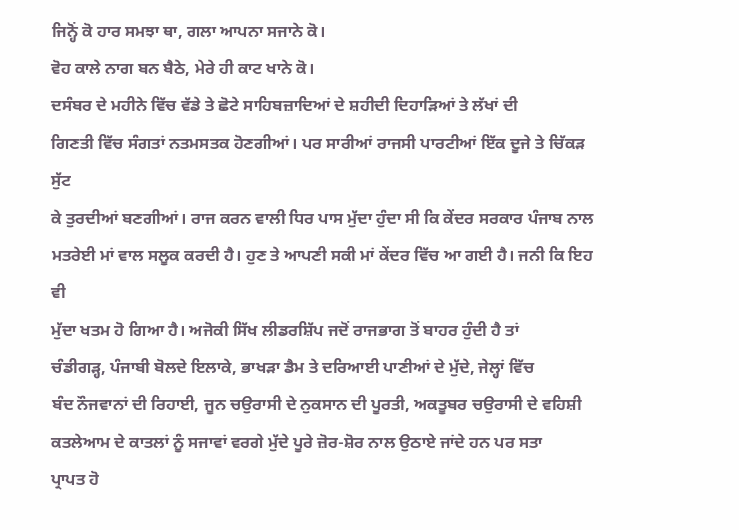ਜਿਨ੍ਹੋਂ ਕੋ ਹਾਰ ਸਮਝਾ ਥਾ, ਗਲਾ ਆਪਨਾ ਸਜਾਨੇ ਕੋ।
ਵੋਹ ਕਾਲੇ ਨਾਗ ਬਨ ਬੈਠੇ, ਮੇਰੇ ਹੀ ਕਾਟ ਖਾਨੇ ਕੋ।
ਦਸੰਬਰ ਦੇ ਮਹੀਨੇ ਵਿੱਚ ਵੱਡੇ ਤੇ ਛੋਟੇ ਸਾਹਿਬਜ਼ਾਦਿਆਂ ਦੇ ਸ਼ਹੀਦੀ ਦਿਹਾੜਿਆਂ ਤੇ ਲੱਖਾਂ ਦੀ
ਗਿਣਤੀ ਵਿੱਚ ਸੰਗਤਾਂ ਨਤਮਸਤਕ ਹੋਣਗੀਆਂ। ਪਰ ਸਾਰੀਆਂ ਰਾਜਸੀ ਪਾਰਟੀਆਂ ਇੱਕ ਦੂਜੇ ਤੇ ਚਿੱਕੜ ਸੁੱਟ
ਕੇ ਤੁਰਦੀਆਂ ਬਣਗੀਆਂ। ਰਾਜ ਕਰਨ ਵਾਲੀ ਧਿਰ ਪਾਸ ਮੁੱਦਾ ਹੁੰਦਾ ਸੀ ਕਿ ਕੇਂਦਰ ਸਰਕਾਰ ਪੰਜਾਬ ਨਾਲ
ਮਤਰੇਈ ਮਾਂ ਵਾਲ ਸਲੂਕ ਕਰਦੀ ਹੈ। ਹੁਣ ਤੇ ਆਪਣੀ ਸਕੀ ਮਾਂ ਕੇਂਦਰ ਵਿੱਚ ਆ ਗਈ ਹੈ। ਜਨੀ ਕਿ ਇਹ ਵੀ
ਮੁੱਦਾ ਖਤਮ ਹੋ ਗਿਆ ਹੈ। ਅਜੋਕੀ ਸਿੱਖ ਲੀਡਰਸ਼ਿੱਪ ਜਦੋਂ ਰਾਜਭਾਗ ਤੋਂ ਬਾਹਰ ਹੁੰਦੀ ਹੈ ਤਾਂ
ਚੰਡੀਗੜ੍ਹ, ਪੰਜਾਬੀ ਬੋਲਦੇ ਇਲਾਕੇ, ਭਾਖੜਾ ਡੈਮ ਤੇ ਦਰਿਆਈ ਪਾਣੀਆਂ ਦੇ ਮੁੱਦੇ, ਜੇਲ੍ਹਾਂ ਵਿੱਚ
ਬੰਦ ਨੌਜਵਾਨਾਂ ਦੀ ਰਿਹਾਈ, ਜੂਨ ਚਉਰਾਸੀ ਦੇ ਨੁਕਸਾਨ ਦੀ ਪੂਰਤੀ, ਅਕਤੂਬਰ ਚਉਰਾਸੀ ਦੇ ਵਹਿਸ਼ੀ
ਕਤਲੇਆਮ ਦੇ ਕਾਤਲਾਂ ਨੂੰ ਸਜਾਵਾਂ ਵਰਗੇ ਮੁੱਦੇ ਪੂਰੇ ਜ਼ੋਰ-ਸ਼ੋਰ ਨਾਲ ਉਠਾਏ ਜਾਂਦੇ ਹਨ ਪਰ ਸਤਾ
ਪ੍ਰਾਪਤ ਹੋ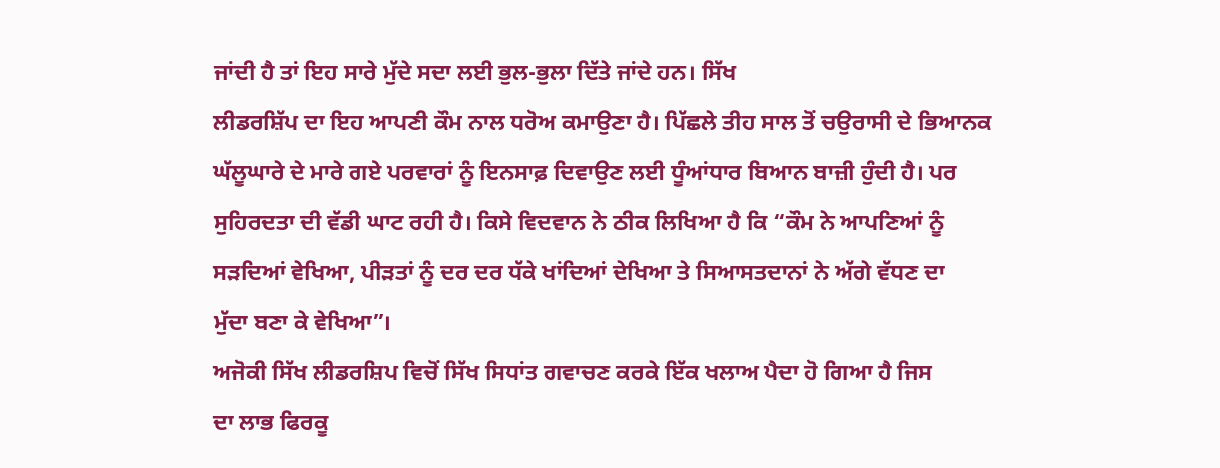ਜਾਂਦੀ ਹੈ ਤਾਂ ਇਹ ਸਾਰੇ ਮੁੱਦੇ ਸਦਾ ਲਈ ਭੁਲ-ਭੁਲਾ ਦਿੱਤੇ ਜਾਂਦੇ ਹਨ। ਸਿੱਖ
ਲੀਡਰਸ਼ਿੱਪ ਦਾ ਇਹ ਆਪਣੀ ਕੌਮ ਨਾਲ ਧਰੋਅ ਕਮਾਉਣਾ ਹੈ। ਪਿੱਛਲੇ ਤੀਹ ਸਾਲ ਤੋਂ ਚਉਰਾਸੀ ਦੇ ਭਿਆਨਕ
ਘੱਲੂਘਾਰੇ ਦੇ ਮਾਰੇ ਗਏ ਪਰਵਾਰਾਂ ਨੂੰ ਇਨਸਾਫ਼ ਦਿਵਾਉਣ ਲਈ ਧੂੰਆਂਧਾਰ ਬਿਆਨ ਬਾਜ਼ੀ ਹੁੰਦੀ ਹੈ। ਪਰ
ਸੁਹਿਰਦਤਾ ਦੀ ਵੱਡੀ ਘਾਟ ਰਹੀ ਹੈ। ਕਿਸੇ ਵਿਦਵਾਨ ਨੇ ਠੀਕ ਲਿਖਿਆ ਹੈ ਕਿ “ਕੌਮ ਨੇ ਆਪਣਿਆਂ ਨੂੰ
ਸੜਦਿਆਂ ਵੇਖਿਆ, ਪੀੜਤਾਂ ਨੂੰ ਦਰ ਦਰ ਧੱਕੇ ਖਾਂਦਿਆਂ ਦੇਖਿਆ ਤੇ ਸਿਆਸਤਦਾਨਾਂ ਨੇ ਅੱਗੇ ਵੱਧਣ ਦਾ
ਮੁੱਦਾ ਬਣਾ ਕੇ ਵੇਖਿਆ”।
ਅਜੋਕੀ ਸਿੱਖ ਲੀਡਰਸ਼ਿਪ ਵਿਚੋਂ ਸਿੱਖ ਸਿਧਾਂਤ ਗਵਾਚਣ ਕਰਕੇ ਇੱਕ ਖਲਾਅ ਪੈਦਾ ਹੋ ਗਿਆ ਹੈ ਜਿਸ
ਦਾ ਲਾਭ ਫਿਰਕੂ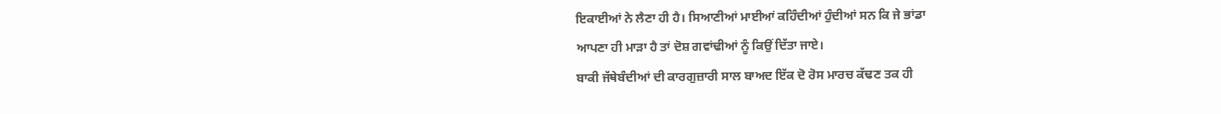ਇਕਾਈਆਂ ਨੇ ਲੈਣਾ ਹੀ ਹੈ। ਸਿਆਣੀਆਂ ਮਾਈਆਂ ਕਹਿੰਦੀਆਂ ਹੁੰਦੀਆਂ ਸਨ ਕਿ ਜੇ ਭਾਂਡਾ
ਆਪਣਾ ਹੀ ਮਾੜਾ ਹੈ ਤਾਂ ਦੋਸ਼ ਗਵਾਂਢੀਆਂ ਨੂੰ ਕਿਉਂ ਦਿੱਤਾ ਜਾਏ।
ਬਾਕੀ ਜੱਥੇਬੰਦੀਆਂ ਦੀ ਕਾਰਗੁਜ਼ਾਰੀ ਸਾਲ ਬਾਅਦ ਇੱਕ ਦੋ ਰੋਸ ਮਾਰਚ ਕੱਢਣ ਤਕ ਹੀ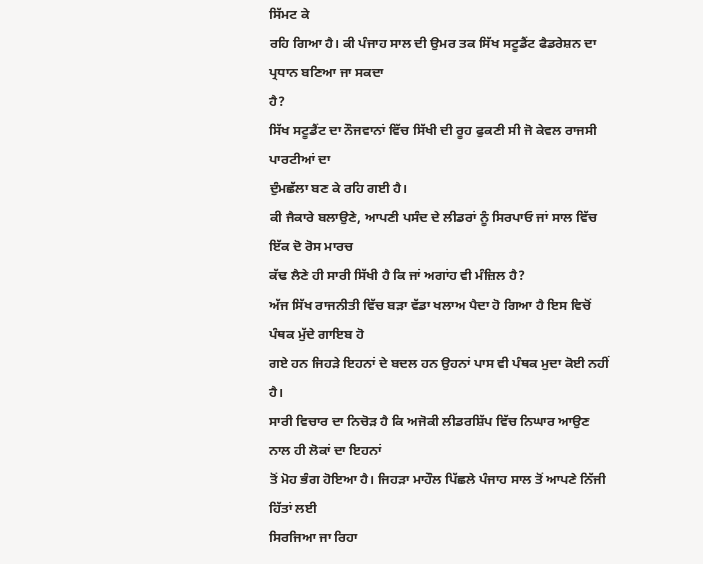ਸਿੱਮਟ ਕੇ
ਰਹਿ ਗਿਆ ਹੈ। ਕੀ ਪੰਜਾਹ ਸਾਲ ਦੀ ਉਮਰ ਤਕ ਸਿੱਖ ਸਟੂਡੈਂਟ ਫੈਡਰੇਸ਼ਨ ਦਾ ਪ੍ਰਧਾਨ ਬਣਿਆ ਜਾ ਸਕਦਾ
ਹੈ?
ਸਿੱਖ ਸਟੂਡੈਂਟ ਦਾ ਨੌਜਵਾਨਾਂ ਵਿੱਚ ਸਿੱਖੀ ਦੀ ਰੂਹ ਫੁਕਣੀ ਸੀ ਜੋ ਕੇਵਲ ਰਾਜਸੀ ਪਾਰਟੀਆਂ ਦਾ
ਦੁੰਮਛੱਲਾ ਬਣ ਕੇ ਰਹਿ ਗਈ ਹੈ।
ਕੀ ਜੈਕਾਰੇ ਬਲਾਉਣੇ, ਆਪਣੀ ਪਸੰਦ ਦੇ ਲੀਡਰਾਂ ਨੂੰ ਸਿਰਪਾਓ ਜਾਂ ਸਾਲ ਵਿੱਚ ਇੱਕ ਦੋ ਰੋਸ ਮਾਰਚ
ਕੱਢ ਲੈਣੇ ਹੀ ਸਾਰੀ ਸਿੱਖੀ ਹੈ ਕਿ ਜਾਂ ਅਗਾਂਹ ਵੀ ਮੰਜ਼ਿਲ ਹੈ?
ਅੱਜ ਸਿੱਖ ਰਾਜਨੀਤੀ ਵਿੱਚ ਬੜਾ ਵੱਡਾ ਖਲਾਅ ਪੈਦਾ ਹੋ ਗਿਆ ਹੈ ਇਸ ਵਿਚੋਂ ਪੰਥਕ ਮੁੱਦੇ ਗਾਇਬ ਹੋ
ਗਏ ਹਨ ਜਿਹੜੇ ਇਹਨਾਂ ਦੇ ਬਦਲ ਹਨ ਉਹਨਾਂ ਪਾਸ ਵੀ ਪੰਥਕ ਮੁਦਾ ਕੋਈ ਨਹੀਂ ਹੈ।
ਸਾਰੀ ਵਿਚਾਰ ਦਾ ਨਿਚੋੜ ਹੈ ਕਿ ਅਜੋਕੀ ਲੀਡਰਸ਼ਿੱਪ ਵਿੱਚ ਨਿਘਾਰ ਆਉਣ ਨਾਲ ਹੀ ਲੋਕਾਂ ਦਾ ਇਹਨਾਂ
ਤੋਂ ਮੋਹ ਭੰਗ ਹੋਇਆ ਹੈ। ਜਿਹੜਾ ਮਾਹੌਲ ਪਿੱਛਲੇ ਪੰਜਾਹ ਸਾਲ ਤੋਂ ਆਪਣੇ ਨਿੱਜੀ ਹਿੱਤਾਂ ਲਈ
ਸਿਰਜਿਆ ਜਾ ਰਿਹਾ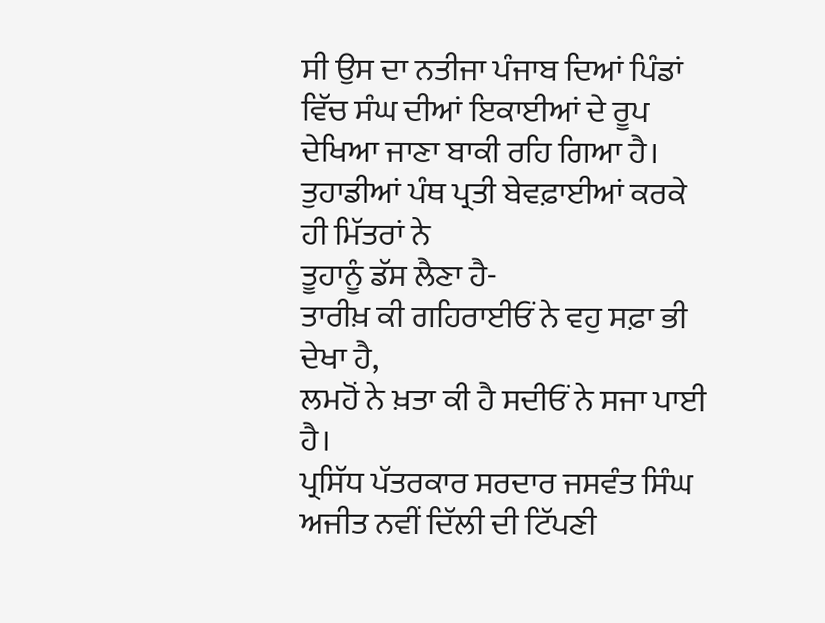ਸੀ ਉਸ ਦਾ ਨਤੀਜਾ ਪੰਜਾਬ ਦਿਆਂ ਪਿੰਡਾਂ ਵਿੱਚ ਸੰਘ ਦੀਆਂ ਇਕਾਈਆਂ ਦੇ ਰੂਪ
ਦੇਖਿਆ ਜਾਣਾ ਬਾਕੀ ਰਹਿ ਗਿਆ ਹੈ। ਤੁਹਾਡੀਆਂ ਪੰਥ ਪ੍ਰਤੀ ਬੇਵਫ਼ਾਈਆਂ ਕਰਕੇ ਹੀ ਮਿੱਤਰਾਂ ਨੇ
ਤੂਹਾਨੂੰ ਡੱਸ ਲੈਣਾ ਹੈ-
ਤਾਰੀਖ਼ ਕੀ ਗਹਿਰਾਈਓਂ ਨੇ ਵਹੁ ਸਫ਼ਾ ਭੀ ਦੇਖਾ ਹੈ,
ਲਮਹੋਂ ਨੇ ਖ਼ਤਾ ਕੀ ਹੈ ਸਦੀਓਂ ਨੇ ਸਜਾ ਪਾਈ ਹੈ।
ਪ੍ਰਸਿੱਧ ਪੱਤਰਕਾਰ ਸਰਦਾਰ ਜਸਵੰਤ ਸਿੰਘ ਅਜੀਤ ਨਵੀਂ ਦਿੱਲੀ ਦੀ ਟਿੱਪਣੀ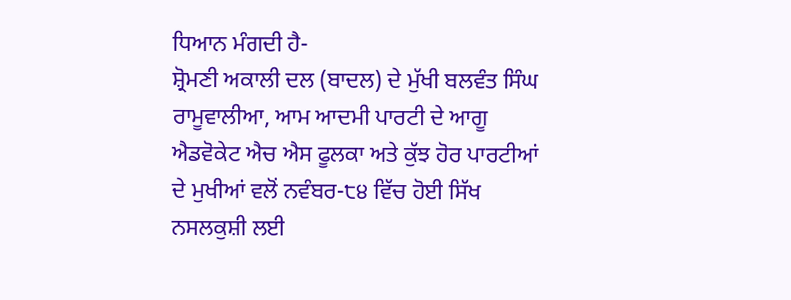ਧਿਆਨ ਮੰਗਦੀ ਹੈ-
ਸ਼੍ਰੋਮਣੀ ਅਕਾਲੀ ਦਲ (ਬਾਦਲ) ਦੇ ਮੁੱਖੀ ਬਲਵੰਤ ਸਿੰਘ ਰਾਮੂਵਾਲੀਆ, ਆਮ ਆਦਮੀ ਪਾਰਟੀ ਦੇ ਆਗੂ
ਐਡਵੋਕੇਟ ਐਚ ਐਸ ਫੂਲਕਾ ਅਤੇ ਕੁੱਝ ਹੋਰ ਪਾਰਟੀਆਂ ਦੇ ਮੁਖੀਆਂ ਵਲੋਂ ਨਵੰਬਰ-੮੪ ਵਿੱਚ ਹੋਈ ਸਿੱਖ
ਨਸਲਕੁਸ਼ੀ ਲਈ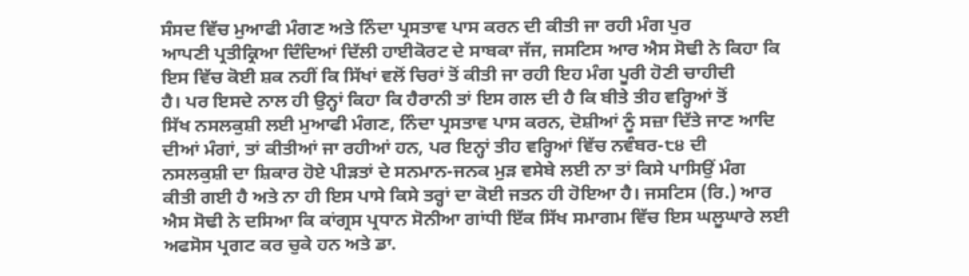ਸੰਸਦ ਵਿੱਚ ਮੁਆਫੀ ਮੰਗਣ ਅਤੇ ਨਿੰਦਾ ਪ੍ਰਸਤਾਵ ਪਾਸ ਕਰਨ ਦੀ ਕੀਤੀ ਜਾ ਰਹੀ ਮੰਗ ਪੁਰ
ਆਪਣੀ ਪ੍ਰਤੀਕ੍ਰਿਆ ਦਿੰਦਿਆਂ ਦਿੱਲੀ ਹਾਈਕੋਰਟ ਦੇ ਸਾਬਕਾ ਜੱਜ, ਜਸਟਿਸ ਆਰ ਐਸ ਸੋਢੀ ਨੇ ਕਿਹਾ ਕਿ
ਇਸ ਵਿੱਚ ਕੋਈ ਸ਼ਕ ਨਹੀਂ ਕਿ ਸਿੱਖਾਂ ਵਲੋਂ ਚਿਰਾਂ ਤੋਂ ਕੀਤੀ ਜਾ ਰਹੀ ਇਹ ਮੰਗ ਪੂਰੀ ਹੋਣੀ ਚਾਹੀਦੀ
ਹੈ। ਪਰ ਇਸਦੇ ਨਾਲ ਹੀ ਉਨ੍ਹਾਂ ਕਿਹਾ ਕਿ ਹੈਰਾਨੀ ਤਾਂ ਇਸ ਗਲ ਦੀ ਹੈ ਕਿ ਬੀਤੇ ਤੀਹ ਵਰ੍ਹਿਆਂ ਤੋਂ
ਸਿੱਖ ਨਸਲਕੁਸ਼ੀ ਲਈ ਮੁਆਫੀ ਮੰਗਣ, ਨਿੰਦਾ ਪ੍ਰਸਤਾਵ ਪਾਸ ਕਰਨ, ਦੋਸ਼ੀਆਂ ਨੂੰ ਸਜ਼ਾ ਦਿੱਤੇ ਜਾਣ ਆਦਿ
ਦੀਆਂ ਮੰਗਾਂ, ਤਾਂ ਕੀਤੀਆਂ ਜਾ ਰਹੀਆਂ ਹਨ, ਪਰ ਇਨ੍ਹਾਂ ਤੀਹ ਵਰ੍ਹਿਆਂ ਵਿੱਚ ਨਵੰਬਰ-੮੪ ਦੀ
ਨਸਲਕੁਸ਼ੀ ਦਾ ਸ਼ਿਕਾਰ ਹੋਏ ਪੀੜਤਾਂ ਦੇ ਸਨਮਾਨ-ਜਨਕ ਮੁੜ ਵਸੇਬੇ ਲਈ ਨਾ ਤਾਂ ਕਿਸੇ ਪਾਸਿਉਂ ਮੰਗ
ਕੀਤੀ ਗਈ ਹੈ ਅਤੇ ਨਾ ਹੀ ਇਸ ਪਾਸੇ ਕਿਸੇ ਤਰ੍ਹਾਂ ਦਾ ਕੋਈ ਜਤਨ ਹੀ ਹੋਇਆ ਹੈ। ਜਸਟਿਸ (ਰਿ.) ਆਰ
ਐਸ ਸੋਢੀ ਨੇ ਦਸਿਆ ਕਿ ਕਾਂਗ੍ਰਸ ਪ੍ਰਧਾਨ ਸੋਨੀਆ ਗਾਂਧੀ ਇੱਕ ਸਿੱਖ ਸਮਾਗਮ ਵਿੱਚ ਇਸ ਘਲੂਘਾਰੇ ਲਈ
ਅਫਸੋਸ ਪ੍ਰਗਟ ਕਰ ਚੁਕੇ ਹਨ ਅਤੇ ਡਾ.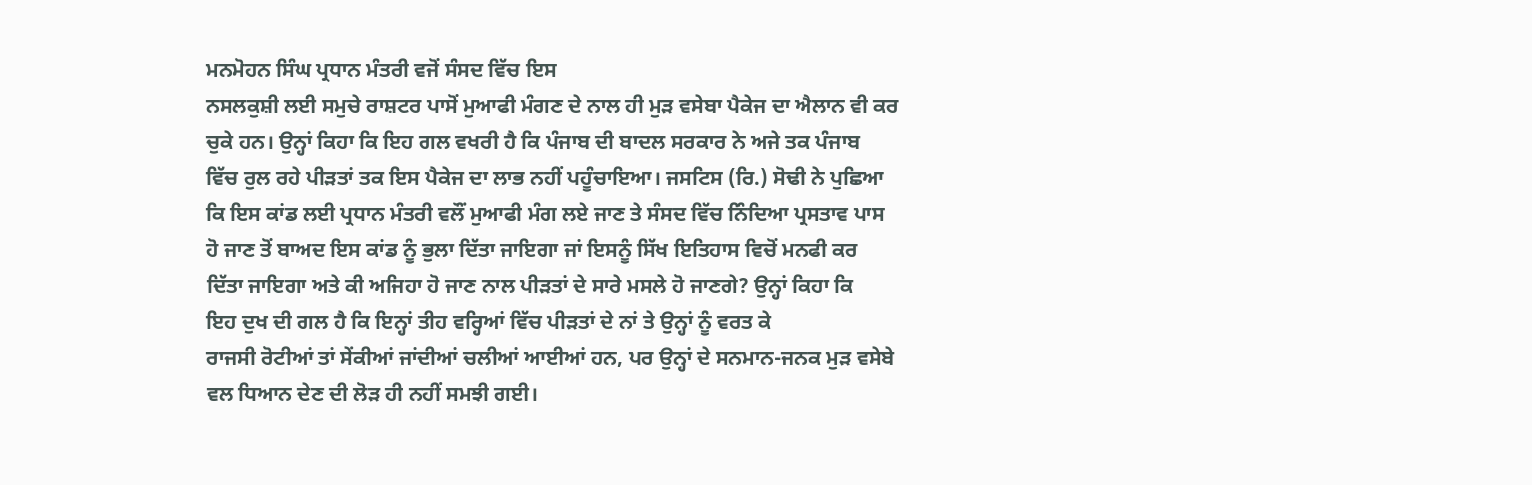ਮਨਮੋਹਨ ਸਿੰਘ ਪ੍ਰਧਾਨ ਮੰਤਰੀ ਵਜੋਂ ਸੰਸਦ ਵਿੱਚ ਇਸ
ਨਸਲਕੁਸ਼ੀ ਲਈ ਸਮੁਚੇ ਰਾਸ਼ਟਰ ਪਾਸੋਂ ਮੁਆਫੀ ਮੰਗਣ ਦੇ ਨਾਲ ਹੀ ਮੁੜ ਵਸੇਬਾ ਪੈਕੇਜ ਦਾ ਐਲਾਨ ਵੀ ਕਰ
ਚੁਕੇ ਹਨ। ਉਨ੍ਹਾਂ ਕਿਹਾ ਕਿ ਇਹ ਗਲ ਵਖਰੀ ਹੈ ਕਿ ਪੰਜਾਬ ਦੀ ਬਾਦਲ ਸਰਕਾਰ ਨੇ ਅਜੇ ਤਕ ਪੰਜਾਬ
ਵਿੱਚ ਰੁਲ ਰਹੇ ਪੀੜਤਾਂ ਤਕ ਇਸ ਪੈਕੇਜ ਦਾ ਲਾਭ ਨਹੀਂ ਪਹੂੰਚਾਇਆ। ਜਸਟਿਸ (ਰਿ.) ਸੋਢੀ ਨੇ ਪੁਛਿਆ
ਕਿ ਇਸ ਕਾਂਡ ਲਈ ਪ੍ਰਧਾਨ ਮੰਤਰੀ ਵਲੌਂ ਮੁਆਫੀ ਮੰਗ ਲਏ ਜਾਣ ਤੇ ਸੰਸਦ ਵਿੱਚ ਨਿੰਦਿਆ ਪ੍ਰਸਤਾਵ ਪਾਸ
ਹੋ ਜਾਣ ਤੋਂ ਬਾਅਦ ਇਸ ਕਾਂਡ ਨੂੰ ਭੁਲਾ ਦਿੱਤਾ ਜਾਇਗਾ ਜਾਂ ਇਸਨੂੰ ਸਿੱਖ ਇਤਿਹਾਸ ਵਿਚੋਂ ਮਨਫੀ ਕਰ
ਦਿੱਤਾ ਜਾਇਗਾ ਅਤੇ ਕੀ ਅਜਿਹਾ ਹੋ ਜਾਣ ਨਾਲ ਪੀੜਤਾਂ ਦੇ ਸਾਰੇ ਮਸਲੇ ਹੋ ਜਾਣਗੇ? ਉਨ੍ਹਾਂ ਕਿਹਾ ਕਿ
ਇਹ ਦੁਖ ਦੀ ਗਲ ਹੈ ਕਿ ਇਨ੍ਹਾਂ ਤੀਹ ਵਰ੍ਹਿਆਂ ਵਿੱਚ ਪੀੜਤਾਂ ਦੇ ਨਾਂ ਤੇ ਉਨ੍ਹਾਂ ਨੂੰ ਵਰਤ ਕੇ
ਰਾਜਸੀ ਰੋਟੀਆਂ ਤਾਂ ਸੇਂਕੀਆਂ ਜਾਂਦੀਆਂ ਚਲੀਆਂ ਆਈਆਂ ਹਨ, ਪਰ ਉਨ੍ਹਾਂ ਦੇ ਸਨਮਾਨ-ਜਨਕ ਮੁੜ ਵਸੇਬੇ
ਵਲ ਧਿਆਨ ਦੇਣ ਦੀ ਲੋੜ ਹੀ ਨਹੀਂ ਸਮਝੀ ਗਈ।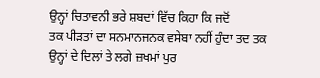ਉਨ੍ਹਾਂ ਚਿਤਾਵਨੀ ਭਰੇ ਸ਼ਬਦਾਂ ਵਿੱਚ ਕਿਹਾ ਕਿ ਜਦੋਂ
ਤਕ ਪੀੜਤਾਂ ਦਾ ਸਨਮਾਨਜਨਕ ਵਸੇਬਾ ਨਹੀਂ ਹੁੰਦਾ ਤਦ ਤਕ ਉਨ੍ਹਾਂ ਦੇ ਦਿਲਾਂ ਤੇ ਲਗੇ ਜ਼ਖਮਾਂ ਪੁਰ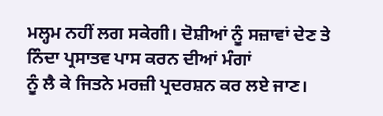ਮਲ੍ਹਮ ਨਹੀਂ ਲਗ ਸਕੇਗੀ। ਦੋਸ਼ੀਆਂ ਨੂੰ ਸਜ਼ਾਵਾਂ ਦੇਣ ਤੇ ਨਿੰਦਾ ਪ੍ਰਸਾਤਵ ਪਾਸ ਕਰਨ ਦੀਆਂ ਮੰਗਾਂ
ਨੂੰ ਲੈ ਕੇ ਜਿਤਨੇ ਮਰਜ਼ੀ ਪ੍ਰਦਰਸ਼ਨ ਕਰ ਲਏ ਜਾਣ।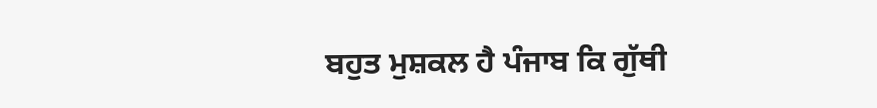ਬਹੁਤ ਮੁਸ਼ਕਲ ਹੈ ਪੰਜਾਬ ਕਿ ਗੁੱਥੀ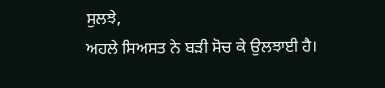ਸੁਲਝੇ,
ਅਹਲੇ ਸਿਅਸਤ ਨੇ ਬੜੀ ਸੋਚ ਕੇ ਉਲਝਾਈ ਹੈ।